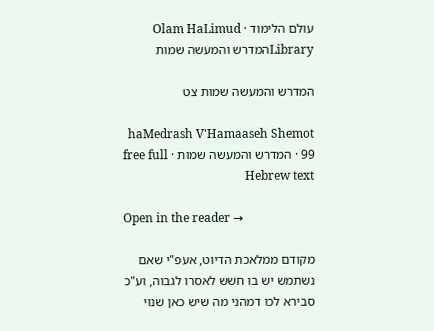עולם הלימוד · Olam HaLimud
Libraryהמדרש והמעשה שמות

המדרש והמעשה שמות צט

haMedrash V'Hamaaseh Shemot 99 · המדרש והמעשה שמות · free full Hebrew text

Open in the reader →

מקודם ממלאכת הדיוט, אעפ"י שאם נשתמש יש בו חשש לאסרו לגבוה, וע"כ סבירא לכו דמהני מה שיש כאן שנוי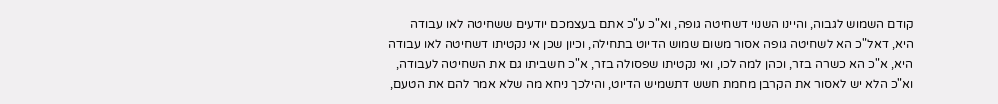קודם השמוש לגבוה, והיינו השנוי דשחיטה גופה, וא"כ ע"כ אתם בעצמכם יודעים ששחיטה לאו עבודה היא, דאל"כ הא לשחיטה גופה אסור משום שמוש הדיוט בתחילה, וכיון שכן אי נקטיתו דשחיטה לאו עבודה היא, א"כ הא כשרה בזר, וכהן למה לכו, ואי נקטיתו שפסולה בזר, א"כ חשביתו גם את השחיטה לעבודה, וא"כ הלא יש לאסור את הקרבן מחמת חשש דתשמיש הדיוט, והילכך ניחא מה שלא אמר להם את הטעם,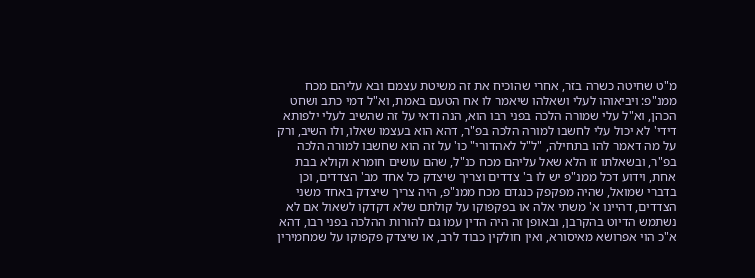מ"ט שחיטה כשרה בזר, אחרי שהוכיח את זה משיטת עצמם ובא עליהם מכח ממנ"פ: ויביאוהו לעלי ושאלהו שיאמר לו אח הטעם באמת, וא"ל דמי כתב ושחט הכהן, וא"ל עלי שמורה הלכה בפני רבו הוא, הנה ודאי על זה שהשיב לעלי ילפותא דידי' לא יכול עלי לחשבו למורה הלכה בפ"ר, דהא הוא בעצמו שאלו, ולו השיב, ורק על מה דאמר להו בתחילה, "ל"ל לאהדורי" כו' על זה הוא שחשבו למורה הלכה בפ"ר, ובשאלתו זו הלא שאל עליהם מכח כנ"ל, שהם עושים חומרא וקולא בבת אחת, וידוע דכל ממנ"פ יש לו ב' צדדים וצריך שיצדק כל אחד מב' הצדדים, וכן בדברי שמואל, שהיה מפקפק כנגדם מכח ממנ"פ, היה צריך שיצדק באחד משני הצדדים, דהיינו א' משתי אלה או בפקפוקו על קולתם שלא דקדקו לשאול אם לא נשתמש הדיוט בהקרבן, ובאופן זה היה הדין עמו גם להורות ההלכה בפני רבו, דהא א"כ הוי אפרושא מאיסורא, ואין חולקין כבוד לרב, או שיצדק פקפוקו על שמחמירין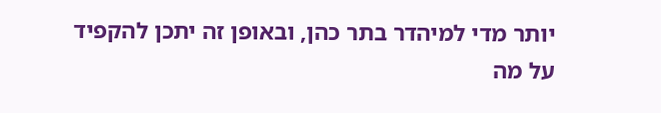יותר מדי למיהדר בתר כהן, ובאופן זה יתכן להקפיד על מה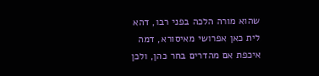שהוא מורה הלכה בפני רבו, דהא לית כאן אפרושי מאיסורא, דמה איכפת אם מהדרים בחר כהן, ולכן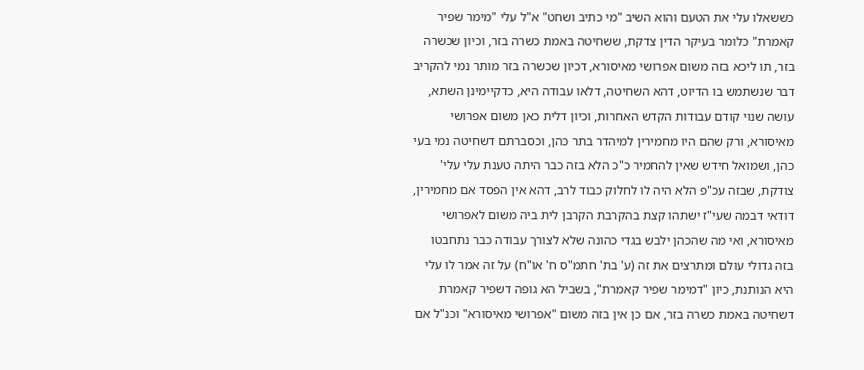כששאלו עלי את הטעם והוא השיב "מי כתיב ושחט" א"ל עלי "מימר שפיר קאמרת" כלומר בעיקר הדין צדקת, ששחיטה באמת כשרה בזר, וכיון שכשרה בזר, תו ליכא בזה משום אפרושי מאיסורא, דכיון שכשרה בזר מותר נמי להקריב דבר שנשתמש בו הדיוט, דהא השחיטה, דלאו עבודה היא, כדקיימינן השתא, עושה שנוי קודם עבודות הקדש האחרות, וכיון דלית כאן משום אפרושי מאיסורא, ורק שהם היו מחמירין למיהדר בתר כהן, וכסברתם דשחיטה נמי בעי כהן, ושמואל חידש שאין להחמיר כ"כ הלא בזה כבר היתה טענת עלי עלי' צודקת, שבזה עכ"פ הלא היה לו לחלוק כבוד לרב, דהא אין הפסד אם מחמירין, דודאי דבמה שעי"ז ישתהו קצת בהקרבת הקרבן לית ביה משום לאפרושי מאיסורא, ואי מה שהכהן ילבש בגדי כהונה שלא לצורך עבודה כבר נתחבטו בזה גדולי עולם ומתרצים את זה (ע' בת' חתמ"ס ח' או"ח) על זה אמר לו עלי היא הנותנת, כיון "דמימר שפיר קאמרת", בשביל הא גופה דשפיר קאמרת דשחיטה באמת כשרה בזר, אם כן אין בזה משום "אפרושי מאיסורא" וכנ"ל אם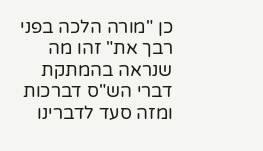כן "מורה הלכה בפני רבך את" זהו מה שנראה בהמתקת דברי הש"ס דברכות ומזה סעד לדברינו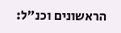הראשונים וכנ"ל: